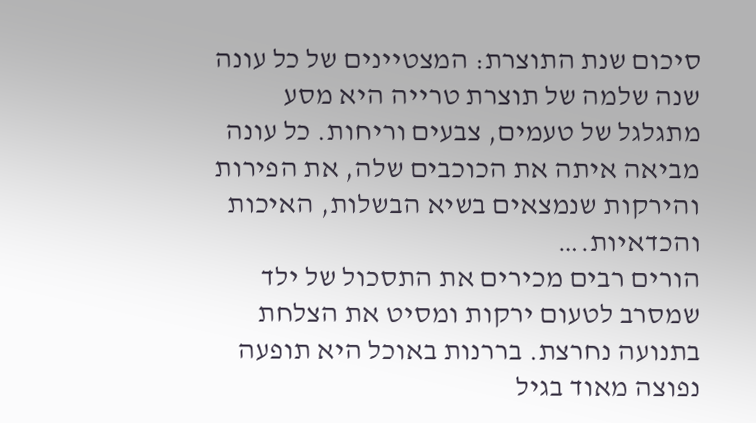סיכום שנת התוצרת: המצטיינים של כל עונה
שנה שלמה של תוצרת טרייה היא מסע מתגלגל של טעמים, צבעים וריחות. כל עונה מביאה איתה את הכוכבים שלה, את הפירות והירקות שנמצאים בשיא הבשלות, האיכות והכדאיות.…
הורים רבים מכירים את התסכול של ילד שמסרב לטעום ירקות ומסיט את הצלחת בתנועה נחרצת. בררנות באוכל היא תופעה נפוצה מאוד בגיל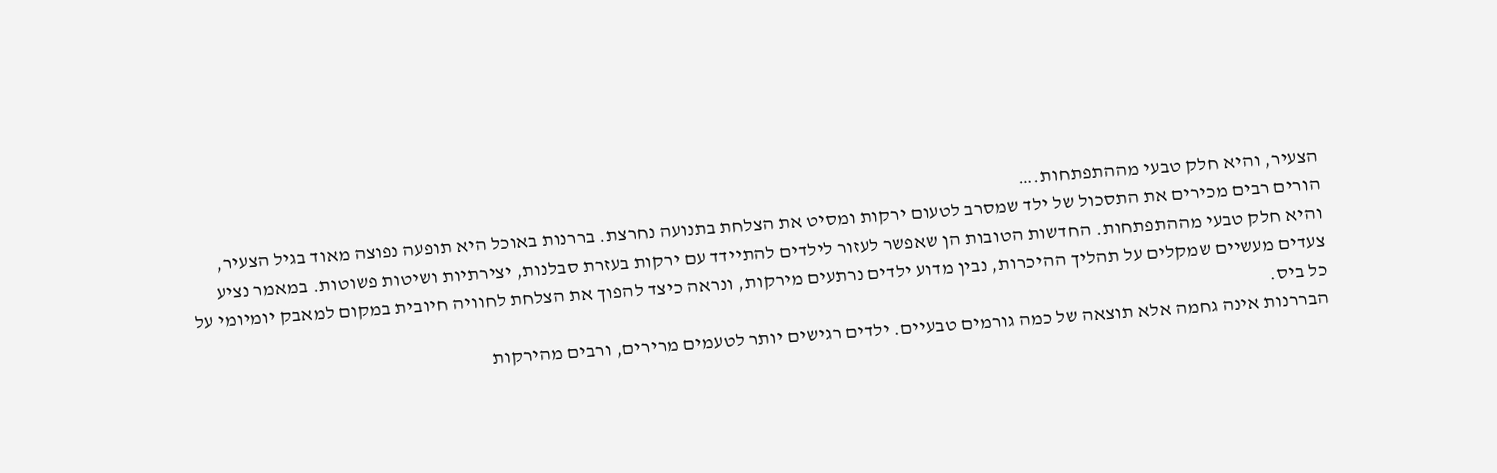הצעיר, והיא חלק טבעי מההתפתחות.…
הורים רבים מכירים את התסכול של ילד שמסרב לטעום ירקות ומסיט את הצלחת בתנועה נחרצת. בררנות באוכל היא תופעה נפוצה מאוד בגיל הצעיר, והיא חלק טבעי מההתפתחות. החדשות הטובות הן שאפשר לעזור לילדים להתיידד עם ירקות בעזרת סבלנות, יצירתיות ושיטות פשוטות. במאמר נציע צעדים מעשיים שמקלים על תהליך ההיכרות, נבין מדוע ילדים נרתעים מירקות, ונראה כיצד להפוך את הצלחת לחוויה חיובית במקום למאבק יומיומי על כל ביס.
הבררנות אינה גחמה אלא תוצאה של כמה גורמים טבעיים. ילדים רגישים יותר לטעמים מרירים, ורבים מהירקות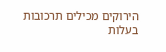הירוקים מכילים תרכובות בעלות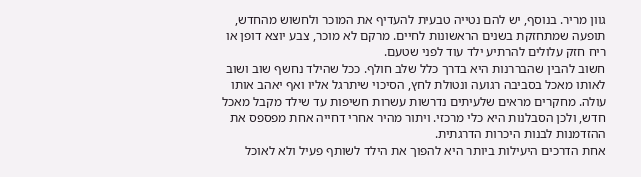גוון מריר. בנוסף, יש להם נטייה טבעית להעדיף את המוכר ולחשוש מהחדש, תופעה שמתחזקת בשנים הראשונות לחיים. מרקם לא מוכר, צבע יוצא דופן או ריח חזק עלולים להרתיע ילד עוד לפני שטעם.
חשוב להבין שהבררנות היא בדרך כלל שלב חולף. ככל שהילד נחשף שוב ושוב לאותו מאכל בסביבה רגועה ונטולת לחץ, הסיכוי שיתרגל אליו ואף יאהב אותו עולה. מחקרים מראים שלעיתים נדרשות עשרות חשיפות עד שילד מקבל מאכל חדש, ולכן הסבלנות היא כלי מרכזי. ויתור מהיר אחרי דחייה אחת מפספס את ההזדמנות לבנות היכרות הדרגתית.
אחת הדרכים היעילות ביותר היא להפוך את הילד לשותף פעיל ולא לאוכל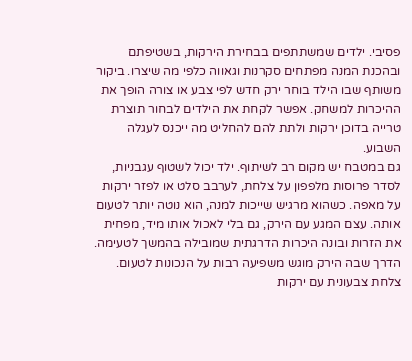פסיבי. ילדים שמשתתפים בבחירת הירקות, בשטיפתם ובהכנת המנה מפתחים סקרנות וגאווה כלפי מה שיצרו. ביקור משותף שבו הילד בוחר ירק חדש לפי צבע או צורה הופך את ההיכרות למשחק. אפשר לקחת את הילדים לבחור תוצרת טרייה בדוכן ירקות ולתת להם להחליט מה ייכנס לעגלה השבוע.
גם במטבח יש מקום רב לשיתוף. ילד יכול לשטוף עגבניות, לסדר פרוסות מלפפון על צלחת, לערבב סלט או לפזר ירקות על מאפה. כשהוא מרגיש שייכות למנה, הוא נוטה יותר לטעום אותה. עצם המגע עם הירק, גם בלי לאכול אותו מיד, מפחית את הזרות ובונה היכרות הדרגתית שמובילה בהמשך לטעימה.
הדרך שבה הירק מוגש משפיעה רבות על הנכונות לטעום. צלחת צבעונית עם ירקות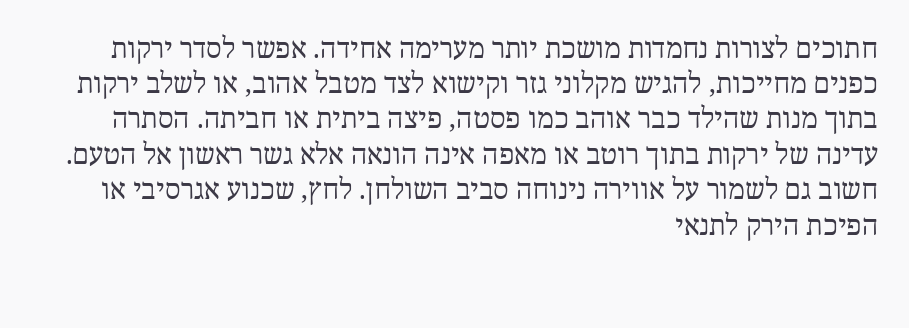חתוכים לצורות נחמדות מושכת יותר מערימה אחידה. אפשר לסדר ירקות כפנים מחייכות, להגיש מקלוני גזר וקישוא לצד מטבל אהוב, או לשלב ירקות בתוך מנות שהילד כבר אוהב כמו פסטה, פיצה ביתית או חביתה. הסתרה עדינה של ירקות בתוך רוטב או מאפה אינה הונאה אלא גשר ראשון אל הטעם.
חשוב גם לשמור על אווירה נינוחה סביב השולחן. לחץ, שכנוע אגרסיבי או הפיכת הירק לתנאי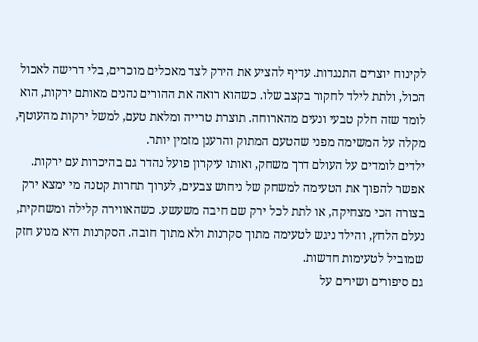לקינוח יוצרים התנגדות. עדיף להציע את הירק לצד מאכלים מוכרים, בלי דרישה לאכול הכול, ולתת לילד לחקור בקצב שלו. כשהוא רואה את ההורים נהנים מאותם ירקות, הוא לומד שזה חלק טבעי ונעים מהארוחה. תוצרת טרייה ומלאת טעם, למשל ירקות מהעוטף, מקלה על המשימה מפני שהטעם המתוק והרענן מזמין יותר.
ילדים לומדים על העולם דרך משחק, ואותו עיקרון פועל נהדר גם בהיכרות עם ירקות. אפשר להפוך את הטעימה למשחק של ניחוש צבעים, לערוך תחרות קטנה מי ימצא ירק בצורה הכי מצחיקה, או לתת לכל ירק שם חיבה משעשע. כשהאווירה קלילה ומשחקית, נעלם הלחץ, והילד ניגש לטעימה מתוך סקרנות ולא מתוך חובה. הסקרנות היא מנוע חזק שמוביל לטעימות חדשות.
גם סיפורים ושירים על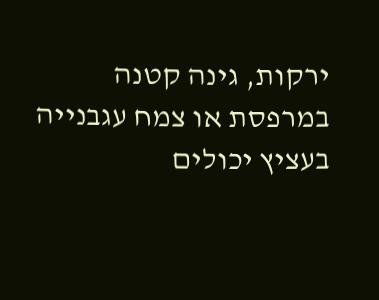ירקות, גינה קטנה במרפסת או צמח עגבנייה בעציץ יכולים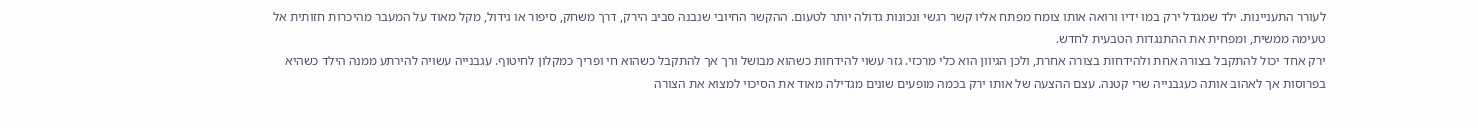לעורר התעניינות. ילד שמגדל ירק במו ידיו ורואה אותו צומח מפתח אליו קשר רגשי ונכונות גדולה יותר לטעום. ההקשר החיובי שנבנה סביב הירק, דרך משחק, סיפור או גידול, מקל מאוד על המעבר מהיכרות חזותית אל טעימה ממשית, ומפחית את ההתנגדות הטבעית לחדש.
ירק אחד יכול להתקבל בצורה אחת ולהידחות בצורה אחרת, ולכן הגיוון הוא כלי מרכזי. גזר עשוי להידחות כשהוא מבושל ורך אך להתקבל כשהוא חי ופריך כמקלון לחיטוף. עגבנייה עשויה להירתע ממנה הילד כשהיא בפרוסות אך לאהוב אותה כעגבנייה שרי קטנה. עצם ההצעה של אותו ירק בכמה מופעים שונים מגדילה מאוד את הסיכוי למצוא את הצורה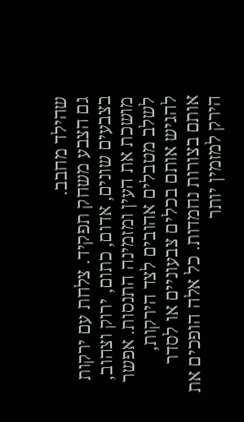שהילד מחבב.
גם הצבע משחק תפקיד. צלחת עם ירקות בצבעים שונים, אדום, כתום, ירוק וצהוב, מושכת את העין ומזמינה התנסות. אפשר לשלב מטבלים אהובים לצד הירקות, להגיש אותם בכלים צבעוניים או לסדר אותם בצורות נחמדות. כל אלה הופכים את הירק למזמין יותר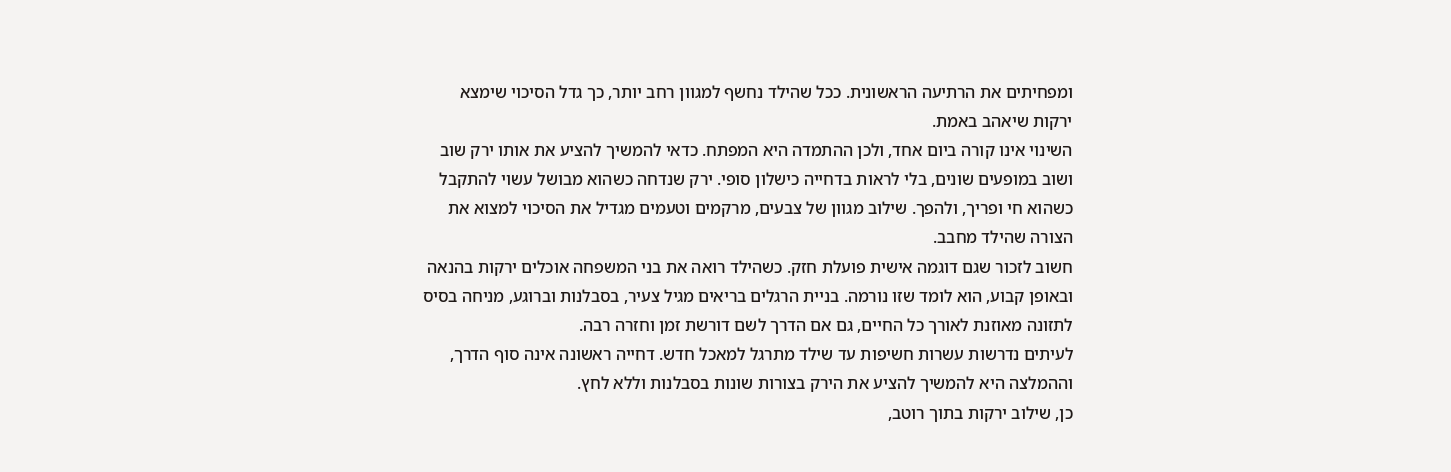ומפחיתים את הרתיעה הראשונית. ככל שהילד נחשף למגוון רחב יותר, כך גדל הסיכוי שימצא ירקות שיאהב באמת.
השינוי אינו קורה ביום אחד, ולכן ההתמדה היא המפתח. כדאי להמשיך להציע את אותו ירק שוב ושוב במופעים שונים, בלי לראות בדחייה כישלון סופי. ירק שנדחה כשהוא מבושל עשוי להתקבל כשהוא חי ופריך, ולהפך. שילוב מגוון של צבעים, מרקמים וטעמים מגדיל את הסיכוי למצוא את הצורה שהילד מחבב.
חשוב לזכור שגם דוגמה אישית פועלת חזק. כשהילד רואה את בני המשפחה אוכלים ירקות בהנאה ובאופן קבוע, הוא לומד שזו נורמה. בניית הרגלים בריאים מגיל צעיר, בסבלנות וברוגע, מניחה בסיס לתזונה מאוזנת לאורך כל החיים, גם אם הדרך לשם דורשת זמן וחזרה רבה.
לעיתים נדרשות עשרות חשיפות עד שילד מתרגל למאכל חדש. דחייה ראשונה אינה סוף הדרך, וההמלצה היא להמשיך להציע את הירק בצורות שונות בסבלנות וללא לחץ.
כן, שילוב ירקות בתוך רוטב,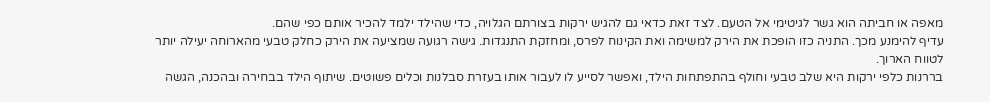מאפה או חביתה הוא גשר לגיטימי אל הטעם. לצד זאת כדאי גם להגיש ירקות בצורתם הגלויה, כדי שהילד ילמד להכיר אותם כפי שהם.
עדיף להימנע מכך. התניה כזו הופכת את הירק למשימה ואת הקינוח לפרס, ומחזקת התנגדות. גישה רגועה שמציעה את הירק כחלק טבעי מהארוחה יעילה יותר לטווח הארוך.
בררנות כלפי ירקות היא שלב טבעי וחולף בהתפתחות הילד, ואפשר לסייע לו לעבור אותו בעזרת סבלנות וכלים פשוטים. שיתוף הילד בבחירה ובהכנה, הגשה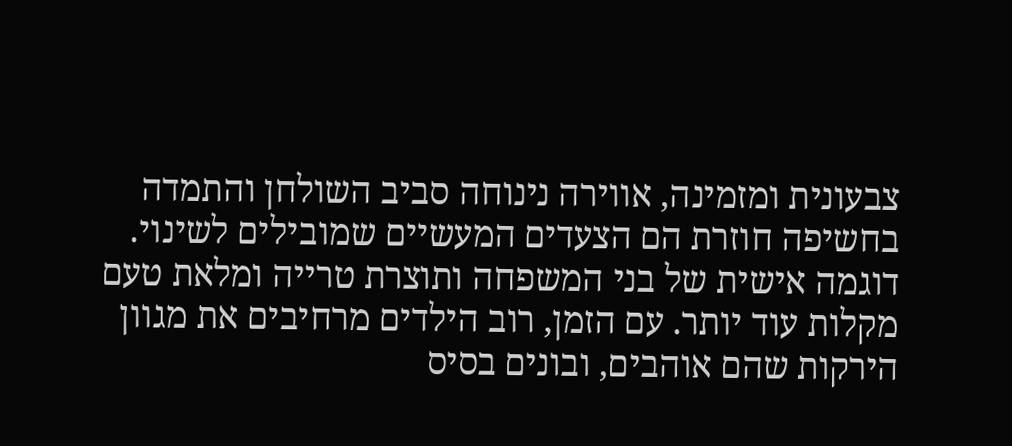צבעונית ומזמינה, אווירה נינוחה סביב השולחן והתמדה בחשיפה חוזרת הם הצעדים המעשיים שמובילים לשינוי. דוגמה אישית של בני המשפחה ותוצרת טרייה ומלאת טעם מקלות עוד יותר. עם הזמן, רוב הילדים מרחיבים את מגוון הירקות שהם אוהבים, ובונים בסיס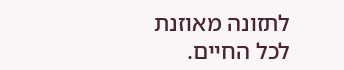לתזונה מאוזנת לכל החיים.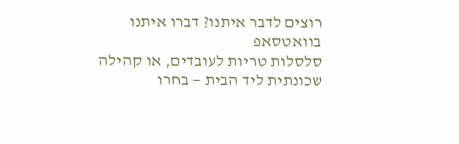רוצים לדבר איתנו? דברו איתנו בוואטסאפ
סלסלות טריות לעובדים, או קהילה שכונתית ליד הבית — בחרו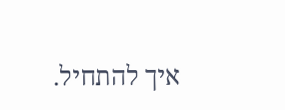איך להתחיל.